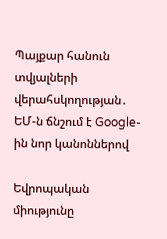Պայքար հանուն տվյալների վերահսկողության․ ԵՄ-ն ճնշում է Google-ին նոր կանոններով

Եվրոպական միությունը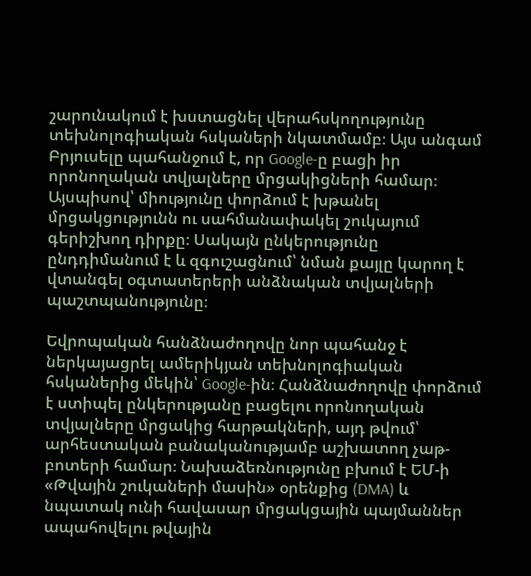շարունակում է խստացնել վերահսկողությունը տեխնոլոգիական հսկաների նկատմամբ։ Այս անգամ Բրյուսելը պահանջում է, որ Google-ը բացի իր որոնողական տվյալները մրցակիցների համար։ Այսպիսով՝ միությունը փորձում է խթանել մրցակցությունն ու սահմանափակել շուկայում գերիշխող դիրքը։ Սակայն ընկերությունը ընդդիմանում է և զգուշացնում՝ նման քայլը կարող է վտանգել օգտատերերի անձնական տվյալների պաշտպանությունը։

Եվրոպական հանձնաժողովը նոր պահանջ է ներկայացրել ամերիկյան տեխնոլոգիական հսկաներից մեկին՝ Google-ին։ Հանձնաժողովը փորձում է ստիպել ընկերությանը բացելու որոնողական տվյալները մրցակից հարթակների, այդ թվում՝ արհեստական բանականությամբ աշխատող չաթ-բոտերի համար։ Նախաձեռնությունը բխում է ԵՄ-ի «Թվային շուկաների մասին» օրենքից (DMA) և նպատակ ունի հավասար մրցակցային պայմաններ ապահովելու թվային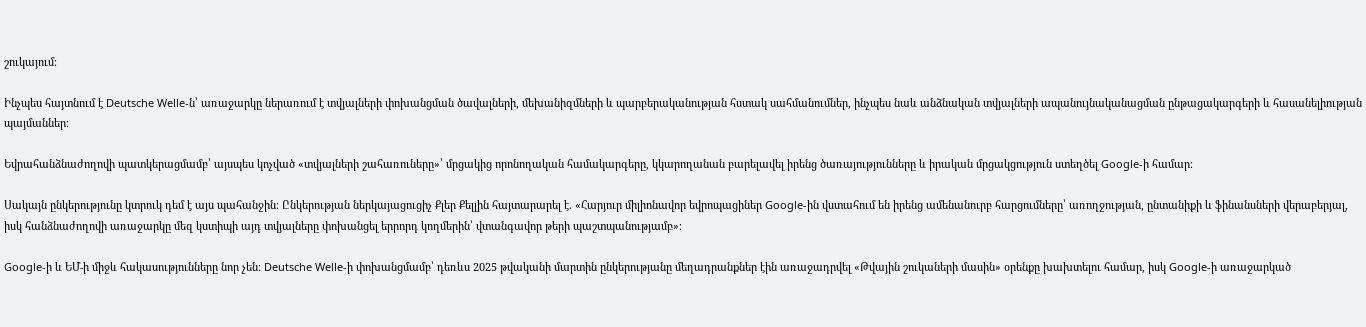շուկայում։

Ինչպես հայտնում է Deutsche Welle-ն՝ առաջարկը ներառում է տվյալների փոխանցման ծավալների, մեխանիզմների և պարբերականության հստակ սահմանումներ, ինչպես նաև անձնական տվյալների ապանույնականացման ընթացակարգերի և հասանելիության պայմաններ։

Եվրահանձնաժողովի պատկերացմամբ՝ այսպես կոչված «տվյալների շահառուները»՝ մրցակից որոնողական համակարգերը, կկարողանան բարելավել իրենց ծառայությունները և իրական մրցակցություն ստեղծել Google-ի համար։

Սակայն ընկերությունը կտրուկ դեմ է այս պահանջին։ Ընկերության ներկայացուցիչ Քլեր Քելլին հայտարարել է. «Հարյուր միլիոնավոր եվրոպացիներ Google-ին վստահում են իրենց ամենանուրբ հարցումները՝ առողջության, ընտանիքի և ֆինանսների վերաբերյալ, իսկ հանձնաժողովի առաջարկը մեզ կստիպի այդ տվյալները փոխանցել երրորդ կողմերին՝ վտանգավոր թերի պաշտպանությամբ»։

Google-ի և ԵՄ-ի միջև հակասությունները նոր չեն։ Deutsche Welle-ի փոխանցմամբ՝ դեռևս 2025 թվականի մարտին ընկերությանը մեղադրանքներ էին առաջադրվել «Թվային շուկաների մասին» օրենքը խախտելու համար, իսկ Google-ի առաջարկած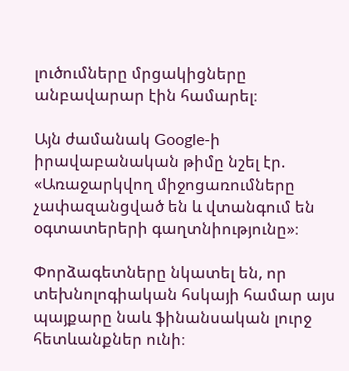լուծումները մրցակիցները անբավարար էին համարել։

Այն ժամանակ Google-ի իրավաբանական թիմը նշել էր. «Առաջարկվող միջոցառումները չափազանցված են և վտանգում են օգտատերերի գաղտնիությունը»։

Փորձագետները նկատել են, որ տեխնոլոգիական հսկայի համար այս պայքարը նաև ֆինանսական լուրջ հետևանքներ ունի։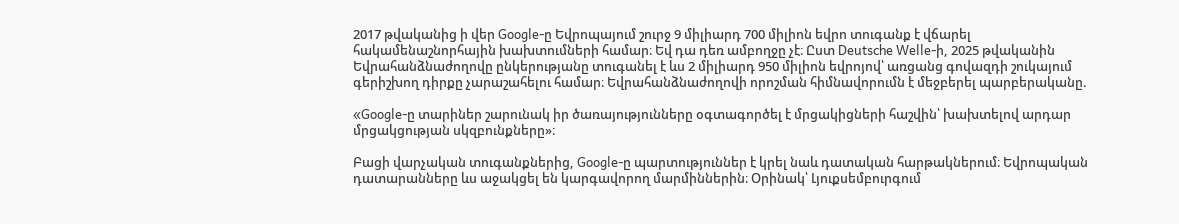2017 թվականից ի վեր Google-ը Եվրոպայում շուրջ 9 միլիարդ 700 միլիոն եվրո տուգանք է վճարել հակամենաշնորհային խախտումների համար։ Եվ դա դեռ ամբողջը չէ։ Ըստ Deutsche Welle-ի, 2025 թվականին Եվրահանձնաժողովը ընկերությանը տուգանել է ևս 2 միլիարդ 950 միլիոն եվրոյով՝ առցանց գովազդի շուկայում գերիշխող դիրքը չարաշահելու համար։ Եվրահանձնաժողովի որոշման հիմնավորումն է մեջբերել պարբերականը.

«Google-ը տարիներ շարունակ իր ծառայությունները օգտագործել է մրցակիցների հաշվին՝ խախտելով արդար մրցակցության սկզբունքները»։

Բացի վարչական տուգանքներից, Google-ը պարտություններ է կրել նաև դատական հարթակներում։ Եվրոպական դատարանները ևս աջակցել են կարգավորող մարմիններին։ Օրինակ՝ Լյուքսեմբուրգում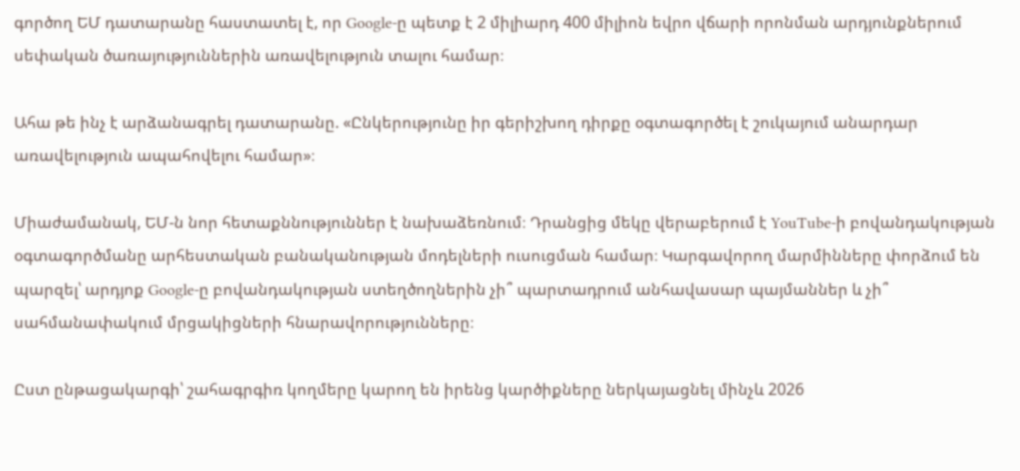գործող ԵՄ դատարանը հաստատել է, որ Google-ը պետք է 2 միլիարդ 400 միլիոն եվրո վճարի որոնման արդյունքներում սեփական ծառայություններին առավելություն տալու համար։

Ահա թե ինչ է արձանագրել դատարանը. «Ընկերությունը իր գերիշխող դիրքը օգտագործել է շուկայում անարդար առավելություն ապահովելու համար»։

Միաժամանակ, ԵՄ-ն նոր հետաքննություններ է նախաձեռնում։ Դրանցից մեկը վերաբերում է YouTube-ի բովանդակության օգտագործմանը արհեստական բանականության մոդելների ուսուցման համար։ Կարգավորող մարմինները փորձում են պարզել՝ արդյոք Google-ը բովանդակության ստեղծողներին չի՞ պարտադրում անհավասար պայմաններ և չի՞ սահմանափակում մրցակիցների հնարավորությունները։

Ըստ ընթացակարգի՝ շահագրգիռ կողմերը կարող են իրենց կարծիքները ներկայացնել մինչև 2026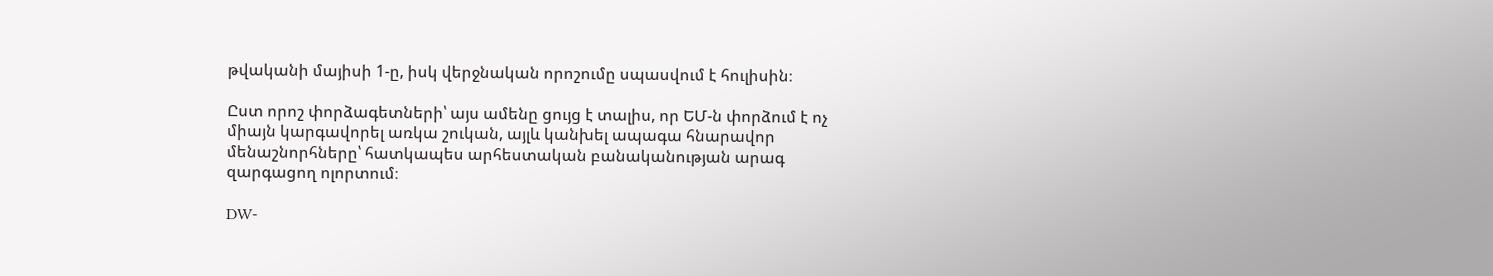թվականի մայիսի 1-ը, իսկ վերջնական որոշումը սպասվում է հուլիսին։

Ըստ որոշ փորձագետների՝ այս ամենը ցույց է տալիս, որ ԵՄ-ն փորձում է ոչ միայն կարգավորել առկա շուկան, այլև կանխել ապագա հնարավոր մենաշնորհները՝ հատկապես արհեստական բանականության արագ զարգացող ոլորտում։

DW-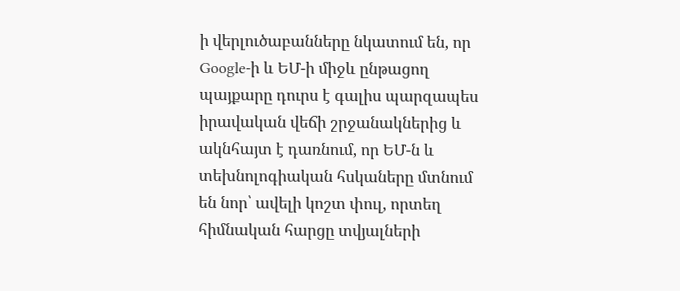ի վերլուծաբանները նկատում են, որ Google-ի և ԵՄ-ի միջև ընթացող պայքարը դուրս է գալիս պարզապես իրավական վեճի շրջանակներից և ակնհայտ է դառնում, որ ԵՄ-ն և տեխնոլոգիական հսկաները մտնում են նոր՝ ավելի կոշտ փուլ, որտեղ հիմնական հարցը տվյալների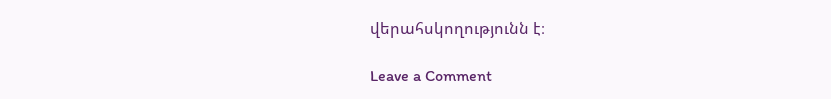վերահսկողությունն է։

Leave a Comment